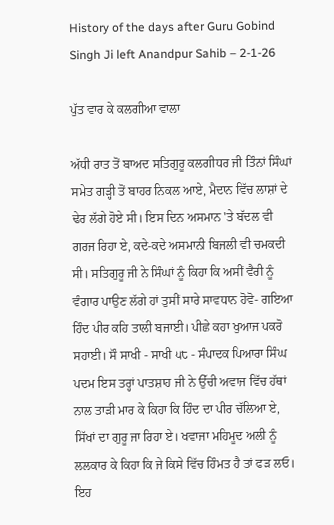History of the days after Guru Gobind Singh Ji left Anandpur Sahib – 2-1-26

ਪੁੱਤ ਵਾਰ ਕੇ ਕਲਗੀਆ ਵਾਲਾ

ਅੱਧੀ ਰਾਤ ਤੋਂ ਬਾਅਦ ਸਤਿਗੁਰੂ ਕਲਗੀਧਰ ਜੀ ਤਿੰਨਾਂ ਸਿੰਘਾਂ ਸਮੇਤ ਗੜ੍ਹੀ ਤੋਂ ਬਾਹਰ ਨਿਕਲ ਆਏ, ਮੈਦਾਨ ਵਿੱਚ ਲਾਸ਼ਾਂ ਦੇ ਢੇਰ ਲੱਗੇ ਹੋਏ ਸੀ। ਇਸ ਦਿਨ ਅਸਮਾਨ 'ਤੇ ਬੱਦਲ ਵੀ ਗਰਜ ਰਿਹਾ ਏ, ਕਦੇ-ਕਦੇ ਅਸਮਾਨੀ ਬਿਜਲੀ ਵੀ ਚਮਕਦੀ ਸੀ। ਸਤਿਗੁਰੂ ਜੀ ਨੇ ਸਿੰਘਾਂ ਨੂੰ ਕਿਹਾ ਕਿ ਅਸੀਂ ਵੈਰੀ ਨੂੰ ਵੰਗਾਰ ਪਾਉਣ ਲੱਗੇ ਹਾਂ ਤੁਸੀਂ ਸਾਰੇ ਸਾਵਧਾਨ ਹੋਵੋ- ਗਇਆ ਹਿੰਦ ਪੀਰ ਕਹਿ ਤਾਲੀ ਬਜਾਈ। ਪੀਛੇ ਕਹਾ ਖੁਆਜ ਪਕਰੋ ਸਹਾਈ। ਸੌ ਸਾਖੀ - ਸਾਖੀ ੫੮ - ਸੰਪਾਦਕ ਪਿਆਰਾ ਸਿੰਘ ਪਦਮ ਇਸ ਤਰ੍ਹਾਂ ਪਾਤਸ਼ਾਹ ਜੀ ਨੇ ਉੱਚੀ ਅਵਾਜ ਵਿੱਚ ਹੱਥਾਂ ਨਾਲ ਤਾੜੀ ਮਾਰ ਕੇ ਕਿਹਾ ਕਿ ਹਿੰਦ ਦਾ ਪੀਰ ਚੱਲਿਆ ਏ, ਸਿੱਖਾਂ ਦਾ ਗੁਰੂ ਜਾ ਰਿਹਾ ਏ। ਖਵਾਜਾ ਮਹਿਮੂਦ ਅਲੀ ਨੂੰ ਲਲਕਾਰ ਕੇ ਕਿਹਾ ਕਿ ਜੇ ਕਿਸੇ ਵਿੱਚ ਹਿੰਮਤ ਹੈ ਤਾਂ ਫੜ ਲਓ। ਇਹ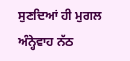ਸੁਣਦਿਆਂ ਹੀ ਮੁਗਲ ਅੰਨ੍ਹੇਵਾਹ ਨੱਠ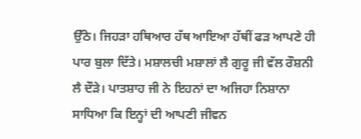ਉੱਠੇ। ਜਿਹੜਾ ਹਥਿਆਰ ਹੱਥ ਆਇਆ ਹੱਥੀਂ ਫੜ ਆਪਣੇ ਹੀ ਪਾਰ ਬੁਲਾ ਦਿੱਤੇ। ਮਸ਼ਾਲਚੀ ਮਸ਼ਾਲਾਂ ਲੈ ਗੁਰੂ ਜੀ ਵੱਲ ਰੌਸ਼ਨੀ ਲੈ ਦੌੜੇ। ਪਾਤਸ਼ਾਹ ਜੀ ਨੇ ਇਹਨਾਂ ਦਾ ਅਜਿਹਾ ਨਿਸ਼ਾਨਾ ਸਾਧਿਆ ਕਿ ਇਨ੍ਹਾਂ ਦੀ ਆਪਣੀ ਜੀਵਨ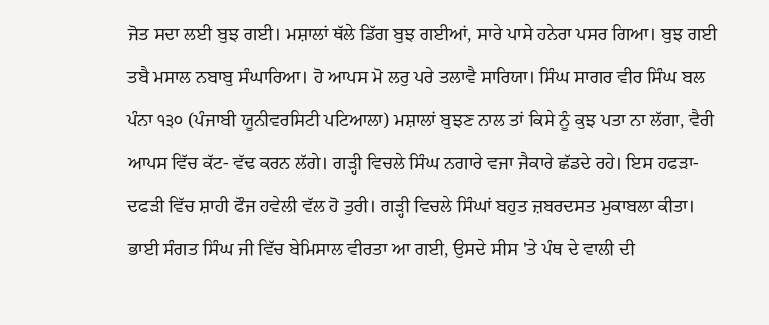ਜੋਤ ਸਦਾ ਲਈ ਬੁਝ ਗਈ। ਮਸ਼ਾਲਾਂ ਥੱਲੇ ਡਿੱਗ ਬੁਝ ਗਈਆਂ, ਸਾਰੇ ਪਾਸੇ ਹਨੇਰਾ ਪਸਰ ਗਿਆ। ਬੁਝ ਗਈ ਤਬੈ ਮਸਾਲ ਨਬਾਬੁ ਸੰਘਾਰਿਆ। ਹੋ ਆਪਸ ਮੋ ਲਰੁ ਪਰੇ ਤਲਾਵੈ ਸਾਰਿਯਾ। ਸਿੰਘ ਸਾਗਰ ਵੀਰ ਸਿੰਘ ਬਲ ਪੰਨਾ ੧੩੦ (ਪੰਜਾਬੀ ਯੂਨੀਵਰਸਿਟੀ ਪਟਿਆਲਾ) ਮਸ਼ਾਲਾਂ ਬੁਝਣ ਨਾਲ ਤਾਂ ਕਿਸੇ ਨੂੰ ਕੁਝ ਪਤਾ ਨਾ ਲੱਗਾ, ਵੈਰੀ ਆਪਸ ਵਿੱਚ ਕੱਟ- ਵੱਢ ਕਰਨ ਲੱਗੇ। ਗੜ੍ਹੀ ਵਿਚਲੇ ਸਿੰਘ ਨਗਾਰੇ ਵਜਾ ਜੈਕਾਰੇ ਛੱਡਦੇ ਰਹੇ। ਇਸ ਹਫੜਾ-ਦਫੜੀ ਵਿੱਚ ਸ਼ਾਹੀ ਫੌਜ ਹਵੇਲੀ ਵੱਲ ਹੋ ਤੁਰੀ। ਗੜ੍ਹੀ ਵਿਚਲੇ ਸਿੰਘਾਂ ਬਹੁਤ ਜ਼ਬਰਦਸਤ ਮੁਕਾਬਲਾ ਕੀਤਾ। ਭਾਈ ਸੰਗਤ ਸਿੰਘ ਜੀ ਵਿੱਚ ਬੇਮਿਸਾਲ ਵੀਰਤਾ ਆ ਗਈ, ਉਸਦੇ ਸੀਸ 'ਤੇ ਪੰਥ ਦੇ ਵਾਲੀ ਦੀ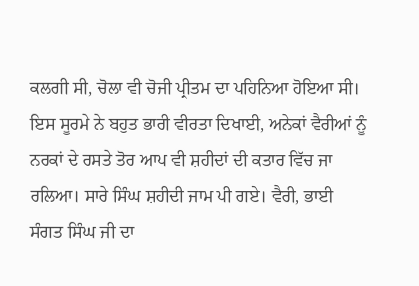ਕਲਗੀ ਸੀ, ਚੋਲਾ ਵੀ ਚੋਜੀ ਪ੍ਰੀਤਮ ਦਾ ਪਹਿਨਿਆ ਹੋਇਆ ਸੀ। ਇਸ ਸੂਰਮੇ ਨੇ ਬਹੁਤ ਭਾਰੀ ਵੀਰਤਾ ਦਿਖਾਈ, ਅਨੇਕਾਂ ਵੈਰੀਆਂ ਨੂੰ ਨਰਕਾਂ ਦੇ ਰਸਤੇ ਤੋਰ ਆਪ ਵੀ ਸ਼ਹੀਦਾਂ ਦੀ ਕਤਾਰ ਵਿੱਚ ਜਾ ਰਲਿਆ। ਸਾਰੇ ਸਿੰਘ ਸ਼ਹੀਦੀ ਜਾਮ ਪੀ ਗਏ। ਵੈਰੀ, ਭਾਈ ਸੰਗਤ ਸਿੰਘ ਜੀ ਦਾ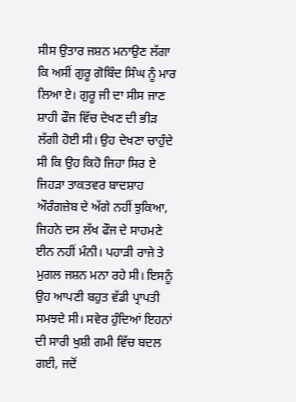ਸੀਸ ਉਤਾਰ ਜਸ਼ਨ ਮਨਾਉਣ ਲੱਗਾ ਕਿ ਅਸੀਂ ਗੁਰੂ ਗੋਬਿੰਦ ਸਿੰਘ ਨੂੰ ਮਾਰ ਲਿਆ ਏ। ਗੁਰੂ ਜੀ ਦਾ ਸੀਸ ਜਾਣ ਸ਼ਾਹੀ ਫੌਜ ਵਿੱਚ ਦੇਖਣ ਦੀ ਭੀੜ ਲੱਗੀ ਹੋਈ ਸੀ। ਉਹ ਦੇਖਣਾ ਚਾਹੁੰਦੇ ਸੀ ਕਿ ਉਹ ਕਿਹੋ ਜਿਹਾ ਸਿਰ ਏ ਜਿਹੜਾ ਤਾਕਤਵਰ ਬਾਦਸ਼ਾਹ ਔਰੰਗਜ਼ੇਬ ਦੇ ਅੱਗੇ ਨਹੀਂ ਝੁਕਿਆ, ਜਿਹਨੇ ਦਸ ਲੱਖ ਫੌਜ ਦੇ ਸਾਹਮਣੇ ਈਨ ਨਹੀਂ ਮੰਨੀ। ਪਹਾੜੀ ਰਾਜੇ ਤੇ ਮੁਗਲ ਜਸ਼ਨ ਮਨਾ ਰਹੇ ਸੀ। ਇਸਨੂੰ ਉਹ ਆਪਣੀ ਬਹੁਤ ਵੱਡੀ ਪ੍ਰਾਪਤੀ ਸਮਝਦੇ ਸੀ। ਸਵੇਰ ਹੁੰਦਿਆਂ ਇਹਨਾਂ ਦੀ ਸਾਰੀ ਖੁਸ਼ੀ ਗਮੀ ਵਿੱਚ ਬਦਲ ਗਈ, ਜਦੋਂ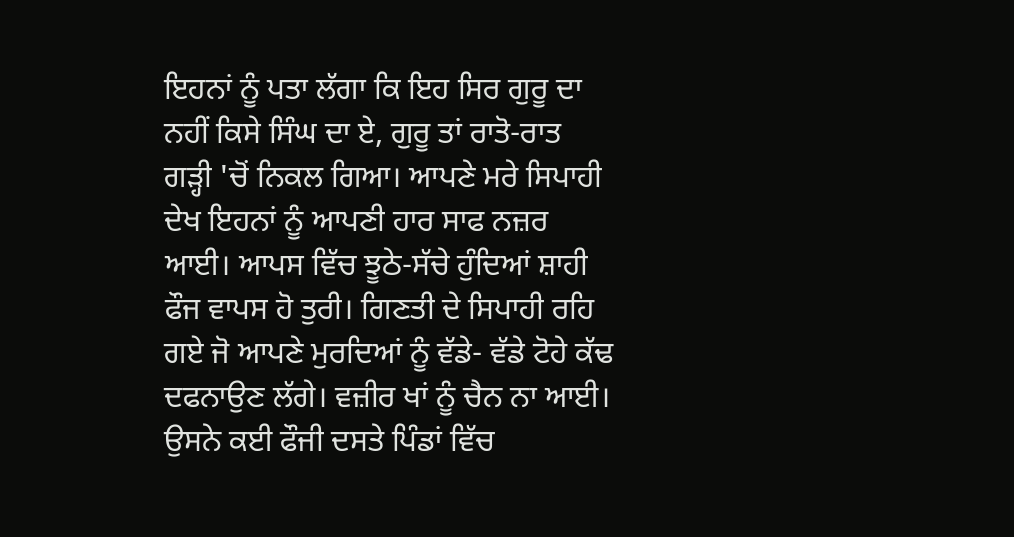ਇਹਨਾਂ ਨੂੰ ਪਤਾ ਲੱਗਾ ਕਿ ਇਹ ਸਿਰ ਗੁਰੂ ਦਾ ਨਹੀਂ ਕਿਸੇ ਸਿੰਘ ਦਾ ਏ, ਗੁਰੂ ਤਾਂ ਰਾਤੋ-ਰਾਤ ਗੜ੍ਹੀ 'ਚੋਂ ਨਿਕਲ ਗਿਆ। ਆਪਣੇ ਮਰੇ ਸਿਪਾਹੀ ਦੇਖ ਇਹਨਾਂ ਨੂੰ ਆਪਣੀ ਹਾਰ ਸਾਫ ਨਜ਼ਰ ਆਈ। ਆਪਸ ਵਿੱਚ ਝੂਠੇ-ਸੱਚੇ ਹੁੰਦਿਆਂ ਸ਼ਾਹੀ ਫੌਜ ਵਾਪਸ ਹੋ ਤੁਰੀ। ਗਿਣਤੀ ਦੇ ਸਿਪਾਹੀ ਰਹਿ ਗਏ ਜੋ ਆਪਣੇ ਮੁਰਦਿਆਂ ਨੂੰ ਵੱਡੇ- ਵੱਡੇ ਟੋਹੇ ਕੱਢ ਦਫਨਾਉਣ ਲੱਗੇ। ਵਜ਼ੀਰ ਖਾਂ ਨੂੰ ਚੈਨ ਨਾ ਆਈ। ਉਸਨੇ ਕਈ ਫੌਜੀ ਦਸਤੇ ਪਿੰਡਾਂ ਵਿੱਚ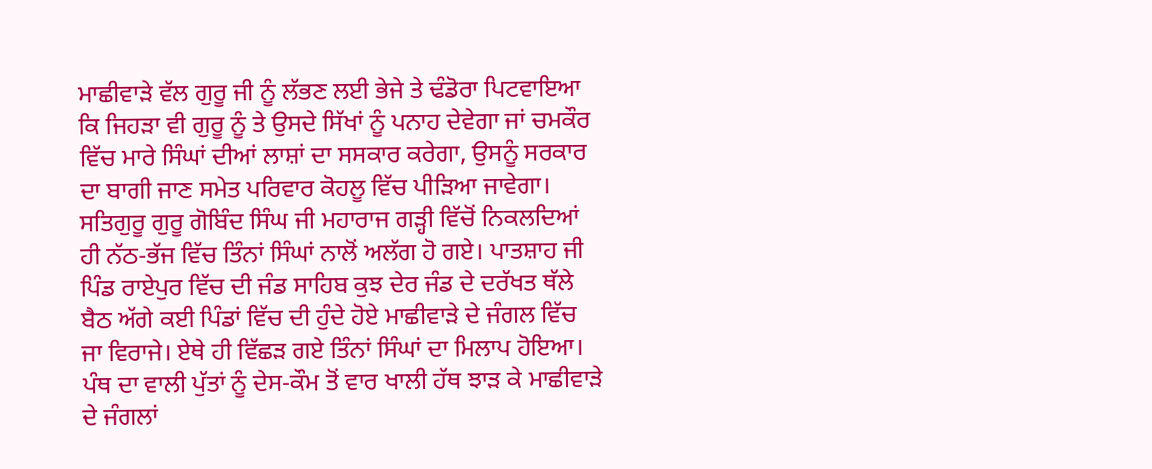ਮਾਛੀਵਾੜੇ ਵੱਲ ਗੁਰੂ ਜੀ ਨੂੰ ਲੱਭਣ ਲਈ ਭੇਜੇ ਤੇ ਢੰਡੋਰਾ ਪਿਟਵਾਇਆ ਕਿ ਜਿਹੜਾ ਵੀ ਗੁਰੂ ਨੂੰ ਤੇ ਉਸਦੇ ਸਿੱਖਾਂ ਨੂੰ ਪਨਾਹ ਦੇਵੇਗਾ ਜਾਂ ਚਮਕੌਰ ਵਿੱਚ ਮਾਰੇ ਸਿੰਘਾਂ ਦੀਆਂ ਲਾਸ਼ਾਂ ਦਾ ਸਸਕਾਰ ਕਰੇਗਾ, ਉਸਨੂੰ ਸਰਕਾਰ ਦਾ ਬਾਗੀ ਜਾਣ ਸਮੇਤ ਪਰਿਵਾਰ ਕੋਹਲੂ ਵਿੱਚ ਪੀੜਿਆ ਜਾਵੇਗਾ। ਸਤਿਗੁਰੂ ਗੁਰੂ ਗੋਬਿੰਦ ਸਿੰਘ ਜੀ ਮਹਾਰਾਜ ਗੜ੍ਹੀ ਵਿੱਚੋਂ ਨਿਕਲਦਿਆਂ ਹੀ ਨੱਠ-ਭੱਜ ਵਿੱਚ ਤਿੰਨਾਂ ਸਿੰਘਾਂ ਨਾਲੋਂ ਅਲੱਗ ਹੋ ਗਏ। ਪਾਤਸ਼ਾਹ ਜੀ ਪਿੰਡ ਰਾਏਪੁਰ ਵਿੱਚ ਦੀ ਜੰਡ ਸਾਹਿਬ ਕੁਝ ਦੇਰ ਜੰਡ ਦੇ ਦਰੱਖਤ ਥੱਲੇ ਬੈਠ ਅੱਗੇ ਕਈ ਪਿੰਡਾਂ ਵਿੱਚ ਦੀ ਹੁੰਦੇ ਹੋਏ ਮਾਛੀਵਾੜੇ ਦੇ ਜੰਗਲ ਵਿੱਚ ਜਾ ਵਿਰਾਜੇ। ਏਥੇ ਹੀ ਵਿੱਛੜ ਗਏ ਤਿੰਨਾਂ ਸਿੰਘਾਂ ਦਾ ਮਿਲਾਪ ਹੋਇਆ। ਪੰਥ ਦਾ ਵਾਲੀ ਪੁੱਤਾਂ ਨੂੰ ਦੇਸ-ਕੌਮ ਤੋਂ ਵਾਰ ਖਾਲੀ ਹੱਥ ਝਾੜ ਕੇ ਮਾਛੀਵਾੜੇ ਦੇ ਜੰਗਲਾਂ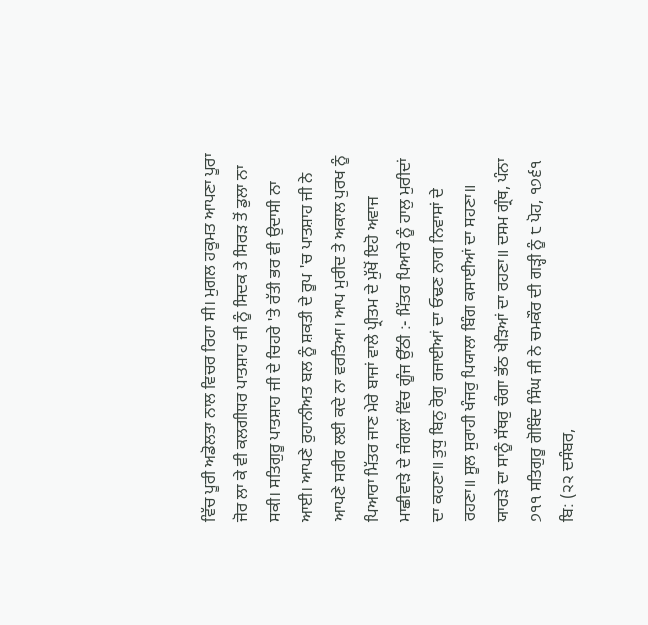ਵਿੱਚ ਪੂਰੀ ਅਡੋਲਤਾ ਨਾਲ ਵਿਚਰ ਰਿਹਾ ਸੀ। ਮੁਗਲ ਹਕੂਮਤ ਆਪਣਾ ਪੂਰਾ ਜੋਰ ਲਾ ਕੇ ਵੀ ਕਲਗੀਧਰ ਪਾਤਸ਼ਾਹ ਜੀ ਨੂੰ ਸਿਦਕ ਤੇ ਸਿਰੜ ਤੋਂ ਡੁਲਾ ਨਾ ਸਕੀ। ਸਤਿਗੁਰੂ ਪਾਤਸ਼ਾਹ ਜੀ ਦੇ ਚਿਹਰੇ 'ਤੇ ਰੱਤੀ ਭਰ ਵੀ ਉਦਾਸੀ ਨਾ ਆਈ। ਆਪਣੇ ਰੁਹਾਨੀਅਤ ਬਲ ਨੂੰ ਸ਼ਕਤੀ ਦੇ ਰੂਪ 'ਚ ਪਾਤਸ਼ਾਹ ਜੀ ਨੇ ਆਪਣੇ ਸਰੀਰ ਲਈ ਕਦੇ ਨਾ ਵਰਤਿਆ। ਆਪ ਮੁਰੀਦ ਤੇ ਅਕਾਲ ਪੁਰਖ ਨੂੰ ਪਿਆਰਾ ਮਿੱਤਰ ਜਾਣ ਮੇਰੇ ਬਾਜਾਂ ਵਾਲੇ ਪ੍ਰੀਤਮ ਦੇ ਮੁੱਖੋਂ ਇਹੋ ਅਵਾਜ ਮਾਛੀਵਾੜੇ ਦੇ ਜੰਗਲਾਂ ਵਿੱਚ ਗੂੰਜ ਉੱਠੀ :- ਮਿੱਤਰ ਪਿਆਰੇ ਨੂੰ ਹਾਲੁ ਮੁਰੀਦਾਂ ਦਾ ਕਹਣਾ॥ ਤੁਧੁ ਬਿਨੁ ਰੋਗੁ ਰਜਾਈਆਂ ਦਾ ਓਢਣ ਨਾਗ ਨਿਵਾਸਾਂ ਦੇ ਰਹਣਾ॥ ਸੂਲ ਸੁਰਾਹੀ ਖੰਜਰੁ ਪਿਯਾਲਾ ਬਿੰਗ ਕਸਾਈਆਂ ਦਾ ਸਹਣਾ॥ ਯਾਰੜੇ ਦਾ ਸਾਨੂੰ ਸੱਥਰੁ ਚੰਗਾ ਭੱਠ ਖੇੜਿਆਂ ਦਾ ਰਹਣਾ॥ ਦਸਮ ਗ੍ਰੰਥ, ਪੰਨਾ ੭੧੧ ਸਤਿਗੁਰੂ ਗੋਬਿੰਦ ਸਿੰਘ ਜੀ ਨੇ ਚਮਕੌਰ ਦੀ ਗੜ੍ਹੀ ਨੂੰ ੮ ਪੋਹ, ੧੭੬੧ ਬਿ: (੨੨ ਦਸੰਬਰ,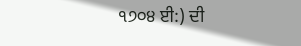੧੭੦੪ ਈ:) ਦੀ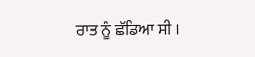ਰਾਤ ਨੂੰ ਛੱਡਿਆ ਸੀ ।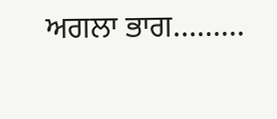ਅਗਲਾ ਭਾਗ………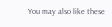You may also like these